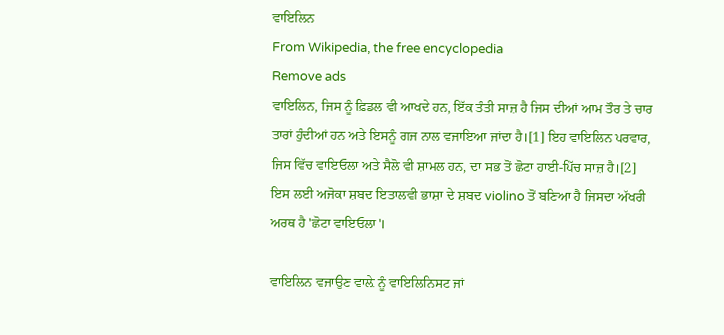ਵਾਇਲਿਨ
From Wikipedia, the free encyclopedia
Remove ads
ਵਾਇਲਿਨ, ਜਿਸ ਨੂੰ ਫ਼ਿਡਲ ਵੀ ਆਖਦੇ ਹਨ, ਇੱਕ ਤੰਤੀ ਸਾਜ਼ ਹੈ ਜਿਸ ਦੀਆਂ ਆਮ ਤੌਰ ਤੇ ਚਾਰ ਤਾਰਾਂ ਹੁੰਦੀਆਂ ਹਨ ਅਤੇ ਇਸਨੂੰ ਗਜ ਨਾਲ ਵਜਾਇਆ ਜਾਂਦਾ ਹੈ।[1] ਇਹ ਵਾਇਲਿਨ ਪਰਵਾਰ, ਜਿਸ ਵਿੱਚ ਵਾਇਓਲਾ ਅਤੇ ਸੈਲੋ ਵੀ ਸ਼ਾਮਲ ਹਨ, ਦਾ ਸਭ ਤੋਂ ਛੋਟਾ ਹਾਈ-ਪਿੱਚ ਸਾਜ਼ ਹੈ।[2] ਇਸ ਲਈ ਅਜੋਕਾ ਸ਼ਬਦ ਇਤਾਲਵੀ ਭਾਸ਼ਾ ਦੇ ਸ਼ਬਦ violino ਤੋਂ ਬਣਿਆ ਹੈ ਜਿਸਦਾ ਅੱਖਰੀ ਅਰਥ ਹੈ 'ਛੋਟਾ ਵਾਇਓਲਾ'।

ਵਾਇਲਿਨ ਵਜਾਉਣ ਵਾਲ਼ੇ ਨੂੰ ਵਾਇਲਿਨਿਸਟ ਜਾਂ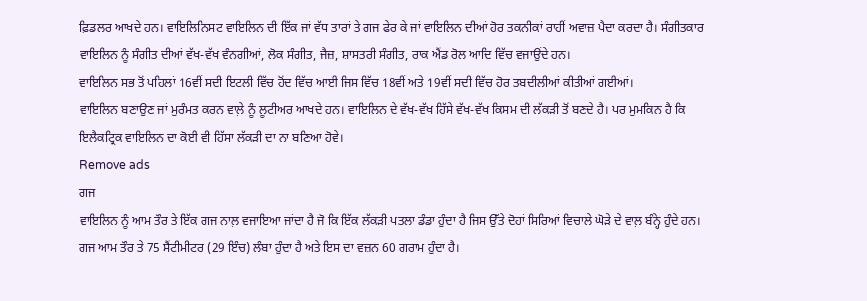ਫ਼ਿਡਲਰ ਆਖਦੇ ਹਨ। ਵਾਇਲਿਨਿਸਟ ਵਾਇਲਿਨ ਦੀ ਇੱਕ ਜਾਂ ਵੱਧ ਤਾਰਾਂ ਤੇ ਗਜ ਫੇਰ ਕੇ ਜਾਂ ਵਾਇਲਿਨ ਦੀਆਂ ਹੋਰ ਤਕਨੀਕਾਂ ਰਾਹੀਂ ਅਵਾਜ਼ ਪੈਦਾ ਕਰਦਾ ਹੈ। ਸੰਗੀਤਕਾਰ ਵਾਇਲਿਨ ਨੂੰ ਸੰਗੀਤ ਦੀਆਂ ਵੱਖ-ਵੱਖ ਵੰਨਗੀਆਂ, ਲੋਕ ਸੰਗੀਤ, ਜੈਜ਼, ਸ਼ਾਸਤਰੀ ਸੰਗੀਤ, ਰਾਕ ਐਂਡ ਰੋਲ ਆਦਿ ਵਿੱਚ ਵਜਾਉਂਦੇ ਹਨ।
ਵਾਇਲਿਨ ਸਭ ਤੋਂ ਪਹਿਲਾਂ 16ਵੀਂ ਸਦੀ ਇਟਲੀ ਵਿੱਚ ਹੋਂਦ ਵਿੱਚ ਆਈ ਜਿਸ ਵਿੱਚ 18ਵੀਂ ਅਤੇ 19ਵੀਂ ਸਦੀ ਵਿੱਚ ਹੋਰ ਤਬਦੀਲੀਆਂ ਕੀਤੀਆਂ ਗਈਆਂ।
ਵਾਇਲਿਨ ਬਣਾਉਣ ਜਾਂ ਮੁਰੰਮਤ ਕਰਨ ਵਾਲ਼ੇ ਨੂੰ ਲੂਟੀਅਰ ਆਖਦੇ ਹਨ। ਵਾਇਲਿਨ ਦੇ ਵੱਖ-ਵੱਖ ਹਿੱਸੇ ਵੱਖ-ਵੱਖ ਕਿਸਮ ਦੀ ਲੱਕੜੀ ਤੋਂ ਬਣਦੇ ਹੈ। ਪਰ ਮੁਮਕਿਨ ਹੈ ਕਿ ਇਲੈਕਟ੍ਰਿਕ ਵਾਇਲਿਨ ਦਾ ਕੋਈ ਵੀ ਹਿੱਸਾ ਲੱਕੜੀ ਦਾ ਨਾ ਬਣਿਆ ਹੋਵੇ।
Remove ads
ਗਜ
ਵਾਇਲਿਨ ਨੂੰ ਆਮ ਤੌਰ ਤੇ ਇੱਕ ਗਜ ਨਾਲ਼ ਵਜਾਇਆ ਜਾਂਦਾ ਹੈ ਜੋ ਕਿ ਇੱਕ ਲੱਕੜੀ ਪਤਲਾ ਡੰਡਾ ਹੁੰਦਾ ਹੈ ਜਿਸ ਉੱਤੇ ਦੋਹਾਂ ਸਿਰਿਆਂ ਵਿਚਾਲੇ ਘੋੜੇ ਦੇ ਵਾਲ਼ ਬੰਨ੍ਹੇ ਹੁੰਦੇ ਹਨ। ਗਜ ਆਮ ਤੌਰ ਤੇ 75 ਸੈਂਟੀਮੀਟਰ (29 ਇੰਚ) ਲੰਬਾ ਹੁੰਦਾ ਹੈ ਅਤੇ ਇਸ ਦਾ ਵਜ਼ਨ 60 ਗਰਾਮ ਹੁੰਦਾ ਹੈ।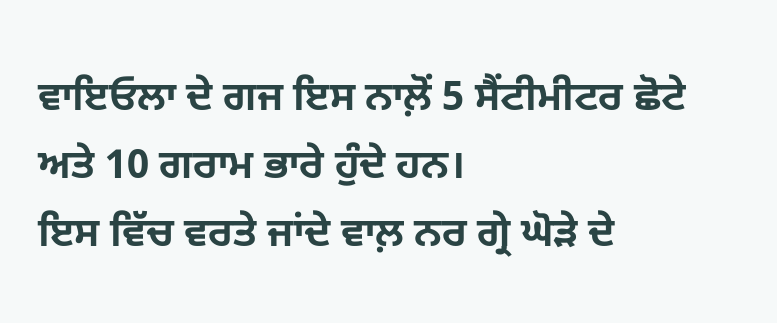ਵਾਇਓਲਾ ਦੇ ਗਜ ਇਸ ਨਾਲ਼ੋਂ 5 ਸੈਂਟੀਮੀਟਰ ਛੋਟੇ ਅਤੇ 10 ਗਰਾਮ ਭਾਰੇ ਹੁੰਦੇ ਹਨ।
ਇਸ ਵਿੱਚ ਵਰਤੇ ਜਾਂਦੇ ਵਾਲ਼ ਨਰ ਗ੍ਰੇ ਘੋੜੇ ਦੇ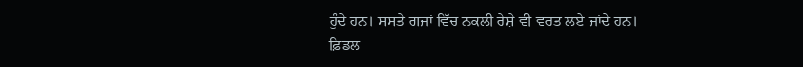ਹੁੰਦੇ ਹਨ। ਸਸਤੇ ਗਜਾਂ ਵਿੱਚ ਨਕਲੀ ਰੇਸ਼ੇ ਵੀ ਵਰਤ ਲਏ ਜਾਂਦੇ ਹਨ।
ਫ਼ਿਡਲ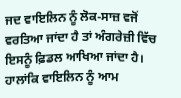ਜਦ ਵਾਇਲਿਨ ਨੂੰ ਲੋਕ-ਸਾਜ਼ ਵਜੋਂ ਵਰਤਿਆ ਜਾਂਦਾ ਹੈ ਤਾਂ ਅੰਗਰੇਜ਼ੀ ਵਿੱਚ ਇਸਨੂੰ ਫ਼ਿਡਲ ਆਖਿਆ ਜਾਂਦਾ ਹੈ। ਹਾਲਾਂਕਿ ਵਾਇਲਿਨ ਨੂੰ ਆਮ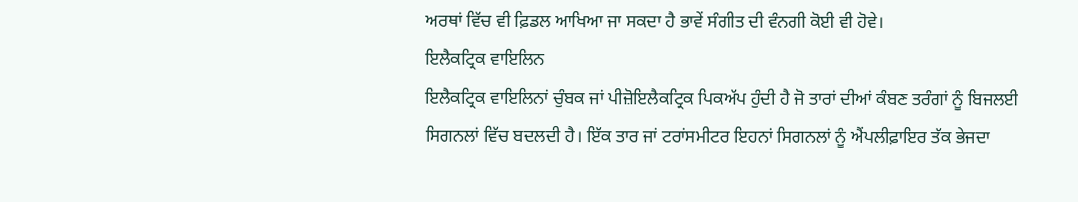ਅਰਥਾਂ ਵਿੱਚ ਵੀ ਫ਼ਿਡਲ ਆਖਿਆ ਜਾ ਸਕਦਾ ਹੈ ਭਾਵੇਂ ਸੰਗੀਤ ਦੀ ਵੰਨਗੀ ਕੋਈ ਵੀ ਹੋਵੇ।
ਇਲੈਕਟ੍ਰਿਕ ਵਾਇਲਿਨ
ਇਲੈਕਟ੍ਰਿਕ ਵਾਇਲਿਨਾਂ ਚੁੰਬਕ ਜਾਂ ਪੀਜ਼ੋਇਲੈਕਟ੍ਰਿਕ ਪਿਕਅੱਪ ਹੁੰਦੀ ਹੈ ਜੋ ਤਾਰਾਂ ਦੀਆਂ ਕੰਬਣ ਤਰੰਗਾਂ ਨੂੰ ਬਿਜਲਈ ਸਿਗਨਲਾਂ ਵਿੱਚ ਬਦਲਦੀ ਹੈ। ਇੱਕ ਤਾਰ ਜਾਂ ਟਰਾਂਸਮੀਟਰ ਇਹਨਾਂ ਸਿਗਨਲਾਂ ਨੂੰ ਐਂਪਲੀਫ਼ਾਇਰ ਤੱਕ ਭੇਜਦਾ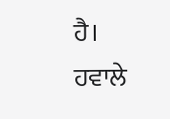ਹੈ।
ਹਵਾਲੇ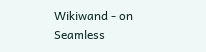Wikiwand - on
Seamless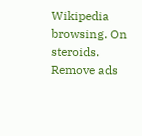Wikipedia browsing. On steroids.
Remove ads